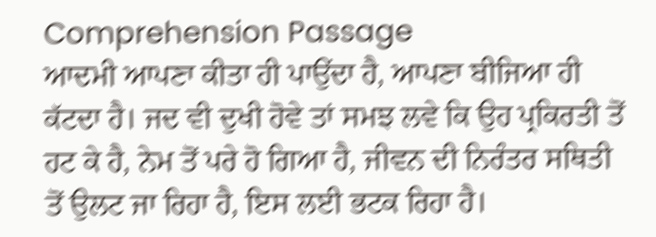Comprehension Passage
ਆਦਮੀ ਆਪਣਾ ਕੀਤਾ ਹੀ ਪਾਉਂਦਾ ਹੈ, ਆਪਣਾ ਬੀਜਿਆ ਹੀ ਕੱਟਦਾ ਹੈ। ਜਦ ਵੀ ਦੁਖੀ ਹੋਵੇ ਤਾਂ ਸਮਝ ਲਵੇ ਕਿ ਉਹ ਪ੍ਰਕਿਰਤੀ ਤੋਂ ਹਟ ਕੇ ਹੈ, ਨੇਮ ਤੋਂ ਪਰੇ ਹੋ ਗਿਆ ਹੈ, ਜੀਵਨ ਦੀ ਨਿਰੰਤਰ ਸਥਿਤੀ ਤੋਂ ਉਲਟ ਜਾ ਰਿਹਾ ਹੈ, ਇਸ ਲਈ ਭਟਕ ਰਿਹਾ ਹੈ।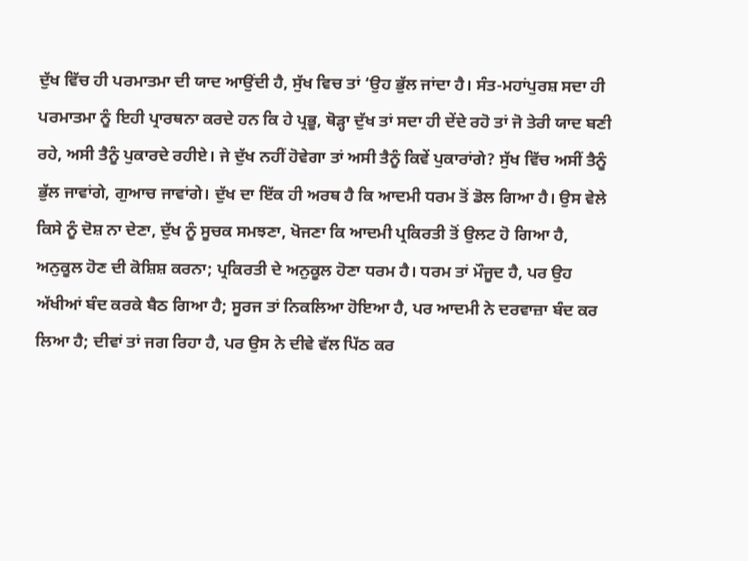ਦੁੱਖ ਵਿੱਚ ਹੀ ਪਰਮਾਤਮਾ ਦੀ ਯਾਦ ਆਉਂਦੀ ਹੈ, ਸੁੱਖ ਵਿਚ ਤਾਂ ‘ਉਹ ਭੁੱਲ ਜਾਂਦਾ ਹੈ। ਸੰਤ-ਮਹਾਂਪੁਰਸ਼ ਸਦਾ ਹੀ ਪਰਮਾਤਮਾ ਨੂੰ ਇਹੀ ਪ੍ਰਾਰਥਨਾ ਕਰਦੇ ਹਨ ਕਿ ਹੇ ਪ੍ਰਭੂ, ਥੋੜ੍ਹਾ ਦੁੱਖ ਤਾਂ ਸਦਾ ਹੀ ਦੇਂਦੇ ਰਹੋ ਤਾਂ ਜੋ ਤੇਰੀ ਯਾਦ ਬਣੀ ਰਹੇ, ਅਸੀ ਤੈਨੂੰ ਪੁਕਾਰਦੇ ਰਹੀਏ। ਜੇ ਦੁੱਖ ਨਹੀਂ ਹੋਵੇਗਾ ਤਾਂ ਅਸੀ ਤੈਨੂੰ ਕਿਵੇਂ ਪੁਕਾਰਾਂਗੇ? ਸੁੱਖ ਵਿੱਚ ਅਸੀਂ ਤੈਨੂੰ ਭੁੱਲ ਜਾਵਾਂਗੇ, ਗੁਆਚ ਜਾਵਾਂਗੇ। ਦੁੱਖ ਦਾ ਇੱਕ ਹੀ ਅਰਥ ਹੈ ਕਿ ਆਦਮੀ ਧਰਮ ਤੋਂ ਡੋਲ ਗਿਆ ਹੈ। ਉਸ ਵੇਲੇ ਕਿਸੇ ਨੂੰ ਦੋਸ਼ ਨਾ ਦੇਣਾ, ਦੁੱਖ ਨੂੰ ਸੂਚਕ ਸਮਝਣਾ, ਖੋਜਣਾ ਕਿ ਆਦਮੀ ਪ੍ਰਕਿਰਤੀ ਤੋਂ ਉਲਟ ਹੋ ਗਿਆ ਹੈ, ਅਨੁਕੂਲ ਹੋਣ ਦੀ ਕੋਸ਼ਿਸ਼ ਕਰਨਾ; ਪ੍ਰਕਿਰਤੀ ਦੇ ਅਨੁਕੂਲ ਹੋਣਾ ਧਰਮ ਹੈ। ਧਰਮ ਤਾਂ ਮੌਜੂਦ ਹੈ, ਪਰ ਉਹ ਅੱਖੀਆਂ ਬੰਦ ਕਰਕੇ ਬੈਠ ਗਿਆ ਹੈ; ਸੂਰਜ ਤਾਂ ਨਿਕਲਿਆ ਹੋਇਆ ਹੈ, ਪਰ ਆਦਮੀ ਨੇ ਦਰਵਾਜ਼ਾ ਬੰਦ ਕਰ ਲਿਆ ਹੈ; ਦੀਵਾਂ ਤਾਂ ਜਗ ਰਿਹਾ ਹੈ, ਪਰ ਉਸ ਨੇ ਦੀਵੇ ਵੱਲ ਪਿੱਠ ਕਰ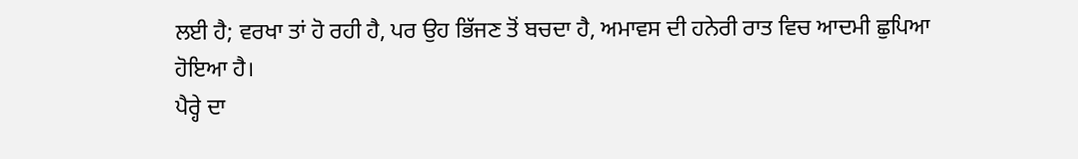ਲਈ ਹੈ; ਵਰਖਾ ਤਾਂ ਹੋ ਰਹੀ ਹੈ, ਪਰ ਉਹ ਭਿੱਜਣ ਤੋਂ ਬਚਦਾ ਹੈ, ਅਮਾਵਸ ਦੀ ਹਨੇਰੀ ਰਾਤ ਵਿਚ ਆਦਮੀ ਛੁਪਿਆ ਹੋਇਆ ਹੈ।
ਪੈਰ੍ਹੇ ਦਾ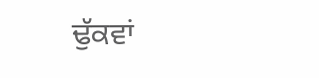ਢੁੱਕਵਾਂ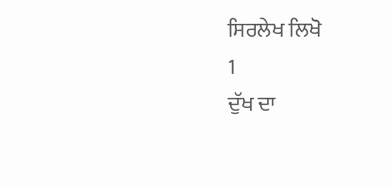ਸਿਰਲੇਖ ਲਿਖੋ
1
ਦੁੱਖ ਦਾ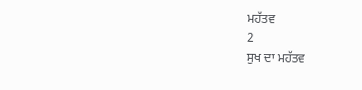ਮਹੱਤਵ
2
ਸੁਖ ਦਾ ਮਹੱਤਵ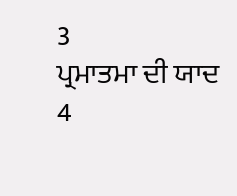3
ਪ੍ਰਮਾਤਮਾ ਦੀ ਯਾਦ
4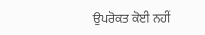ਉਪਰੋਕਤ ਕੋਈ ਨਹੀਂ